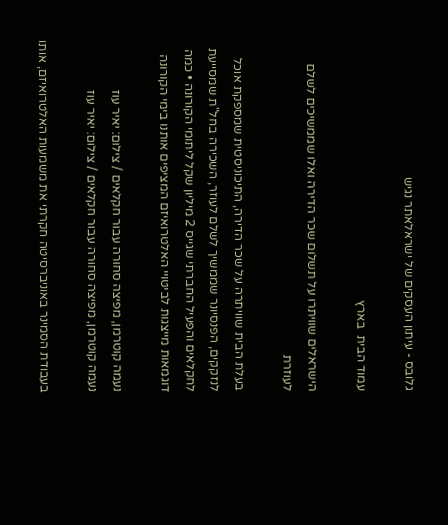גלובס - עיתון העסקים של ישראלאתר נגיש

עמוד הבית  בארץ

הישראלים שוויתרו על תשלום שכר הדירה ואלו שממשיכים לשלם לעוזרת

בעלת הבית שוויתרה על שכר הדירה, התיכוניסטית שמספקת אוכל לנזקקים, הפנסיונר שממשיך לשלם לעוזר, השכירה בחל"ת שמסייעת לחקלאים והפעיל החברתי שגייס 2 מיליון שקל ליתומי הקורונה • כמה דוגמאות מייצגות לביטויי האלטרואיזם המציפים אותנו בימי הקורונה

נעמה קוטרמן, מפיצה סחורה עבור חקלאים / צילום: יאיר עוז
נעמה קוטרמן, מפיצה סחורה עבור חקלאים / צילום: יאיר עוז

בעבודת הסמינר באוניברסיטה חקרתי את משמעות האלטרואיזם, אותו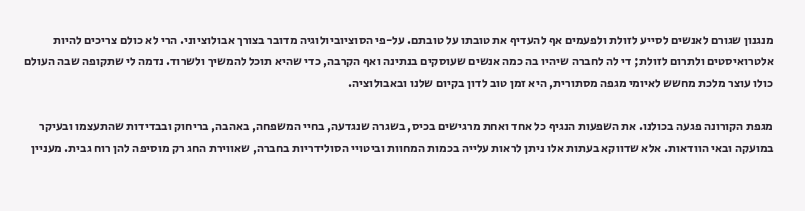מנגנון שגורם לאנשים לסייע לזולת ולפעמים אף להעדיף את טובתו על טובתם. על-פי הסוציוביולוגיה מדובר בצורך אבולוציוני. הרי לא כולם צריכים להיות אלטרואיסטים ולתרום לזולת; די לה לחברה שיהיו בה כמה אנשים שעוסקים בנתינה ואף הקרבה, כדי שהיא תוכל להמשיך ולשרוד. נדמה לי שתקופה שבה העולם כולו עוצר מלכת מחשש לאיומי מגפה מסתורית, היא זמן טוב לדון בקיום שלנו ובאבולוציה.

מגפת הקורונה פגעה בכולנו. את השפעות הנגיף כל אחד ואחת מרגישים בכיס, בשגרה שנגדעה, בחיי המשפחה, באהבה, בריחוק ובבדידות שהתעצמו ובעיקר במועקה ובאי הוודאות. אלא שדווקא בעתות אלו ניתן לראות עלייה בכמות המחוות וביטויי הסולידריות בחברה, שאווירת החג רק מוסיפה להן רוח גבית. מעניין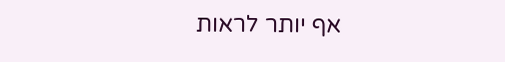אף יותר לראות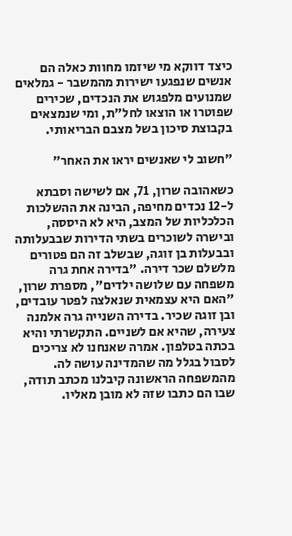כיצד דווקא מי שיזמו מחוות כאלה הם אנשים שנפגעו ישירות מהמשבר - גמלאים שמנועים מלפגוש את הנכדים, שכירים שפוטרו או הוצאו לחל"ת, ומי שנמצאים בקבוצת סיכון בשל מצבם הבריאותי.

"חשוב לי שאנשים יראו את האחר"

כשאהובה שרון, 71, אם לשישה וסבתא ל-12 נכדים מחיפה, הבינה את ההשלכות הכלכליות של המצב, היא לא היססה, ובישרה לשוכרים בשתי הדירות שבבעלותה ובבעלות בן זוגה, שבשלב זה הם פטורים מלשלם שכר דירה. "בדירה אחת גרה משפחה עם שלושה ילדים", מספרת שרון, "האם היא עצמאית שנאלצה לפטר עובדים, ובן זוגה שכיר. בדירה השנייה גרה אלמנה צעירה, שהיא אם לשניים. התקשרתי והיא בכתה בטלפון. אמרה שאנחנו לא צריכים לסבול בגלל מה שהמדינה עושה לה. מהמשפחה הראשונה קיבלנו מכתב תודה, שבו הם כתבו שזה לא מובן מאליו.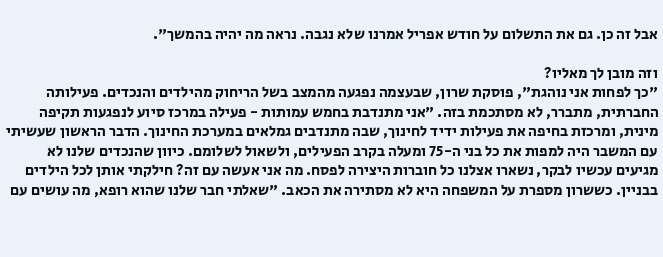אבל זה כן. גם את התשלום על חודש אפריל אמרנו שלא נגבה. נראה מה יהיה בהמשך".

וזה מובן לך מאליו?
"כך לפחות אני נוהגת", פוסקת שרון, שבעצמה נפגעה מהמצב בשל הריחוק מהילדים והנכדים. פעילותה החברתית, מתברר, לא מסתכמת בזה. "אני מתנדבת בחמש עמותות - פעילה במרכז סיוע לנפגעות תקיפה מינית, ומרכזת בחיפה את פעילות ידיד לחינוך, שבה מתנדבים גמלאים במערכת החינוך. הדבר הראשון שעשיתי עם המשבר היה למפות את כל בני ה-75 ומעלה בקרב הפעילים, ולשאול לשלומם. כיוון שהנכדים שלנו לא מגיעים עכשיו לבקר, נשארו אצלנו כל חוברות היצירה לפסח. מה אני אעשה עם זה? חילקתי אותן לכל הילדים בבניין. כששרון מספרת על המשפחה היא לא מסתירה את הכאב. "שאלתי חבר שלנו שהוא רופא, מה עושים עם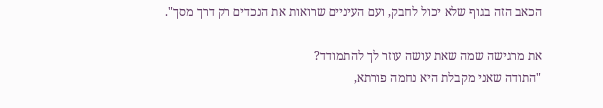הכאב הזה בגוף שלא יכול לחבק, ועם העיניים שרואות את הנכדים רק דרך מסך".

את מרגישה שמה שאת עושה עוזר לך להתמודד?
"התודה שאני מקבלת היא נחמה פורתא,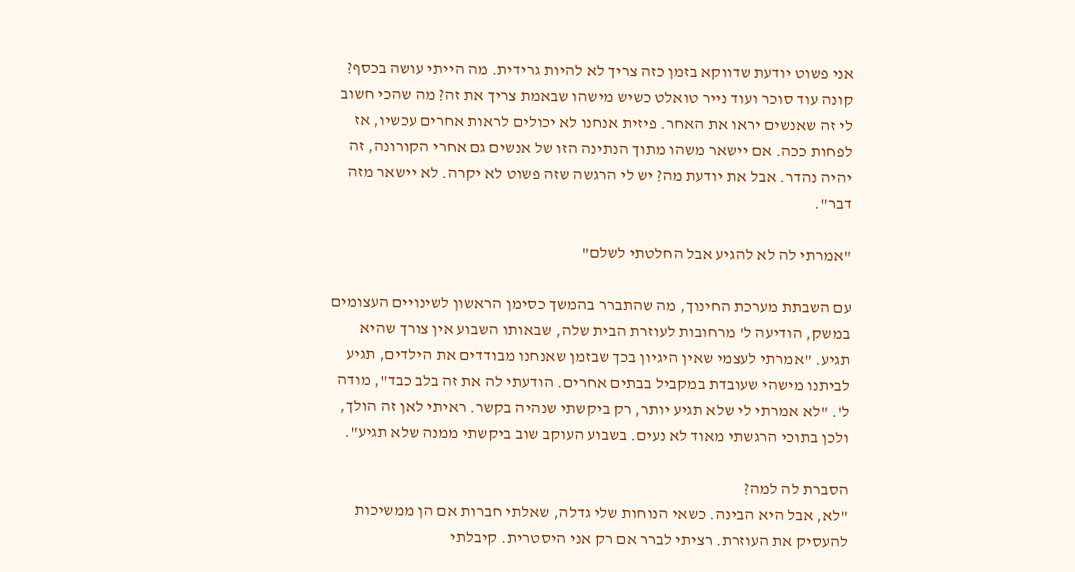אני פשוט יודעת שדווקא בזמן כזה צריך לא להיות גרידית. מה הייתי עושה בכסף? קונה עוד סוכר ועוד נייר טואלט כשיש מישהו שבאמת צריך את זה? מה שהכי חשוב לי זה שאנשים יראו את האחר. פיזית אנחנו לא יכולים לראות אחרים עכשיו, אז לפחות ככה. אם יישאר משהו מתוך הנתינה הזו של אנשים גם אחרי הקורונה, זה יהיה נהדר. אבל את יודעת מה? יש לי הרגשה שזה פשוט לא יקרה. לא יישאר מזה דבר".

"אמרתי לה לא להגיע אבל החלטתי לשלם"

עם השבתת מערכת החינוך, מה שהתברר בהמשך כסימן הראשון לשינויים העצומים במשק, הודיעה ל' מרחובות לעוזרת הבית שלה, שבאותו השבוע אין צורך שהיא תגיע. "אמרתי לעצמי שאין היגיון בכך שבזמן שאנחנו מבודדים את הילדים, תגיע לביתנו מישהי שעובדת במקביל בבתים אחרים. הודעתי לה את זה בלב כבד", מודה ל'. "לא אמרתי לי שלא תגיע יותר, רק ביקשתי שנהיה בקשר. ראיתי לאן זה הולך, ולכן בתוכי הרגשתי מאוד לא נעים. בשבוע העוקב שוב ביקשתי ממנה שלא תגיע".

הסברת לה למה?
"לא, אבל היא הבינה. כשאי הנוחות שלי גדלה, שאלתי חברות אם הן ממשיכות להעסיק את העוזרת. רציתי לברר אם רק אני היסטרית. קיבלתי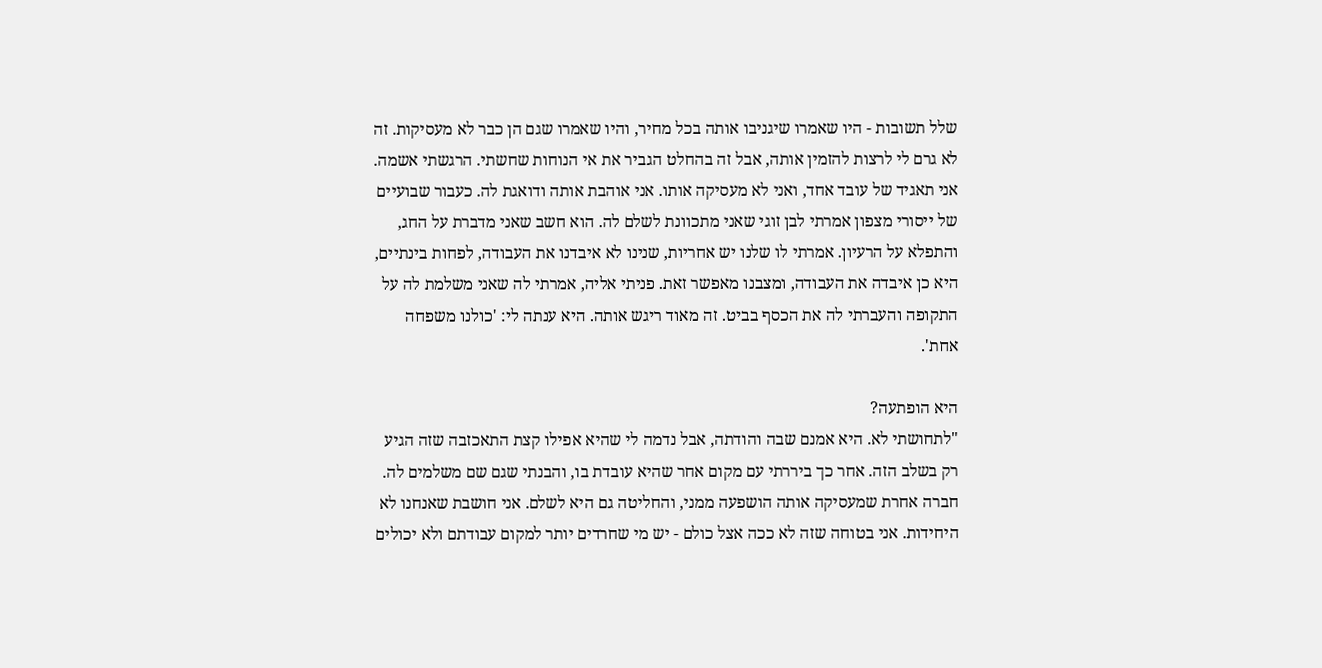שלל תשובות - היו שאמרו שיגניבו אותה בכל מחיר, והיו שאמרו שגם הן כבר לא מעסיקות. זה לא גרם לי לרצות להזמין אותה, אבל זה בהחלט הגביר את אי הנוחות שחשתי. הרגשתי אשמה. אני תאגיד של עובד אחד, ואני לא מעסיקה אותו. אני אוהבת אותה ודואגת לה. כעבור שבועיים של ייסורי מצפון אמרתי לבן זוגי שאני מתכוונת לשלם לה. הוא חשב שאני מדברת על החג, והתפלא על הרעיון. אמרתי לו שלנו יש אחריות, שנינו לא איבדנו את העבודה, לפחות בינתיים, היא כן איבדה את העבודה, ומצבנו מאפשר זאת. פניתי אליה, אמרתי לה שאני משלמת לה על התקופה והעברתי לה את הכסף בביט. זה מאוד ריגש אותה. היא ענתה לי: 'כולנו משפחה אחת'.

היא הופתעה?
"לתחושתי לא. היא אמנם שבה והודתה, אבל נדמה לי שהיא אפילו קצת התאכזבה שזה הגיע רק בשלב הזה. אחר כך ביררתי עם מקום אחר שהיא עובדת בו, והבנתי שגם שם משלמים לה. חברה אחרת שמעסיקה אותה הושפעה ממני, והחליטה גם היא לשלם. אני חושבת שאנחנו לא היחידות. אני בטוחה שזה לא ככה אצל כולם - יש מי שחרדים יותר למקום עבודתם ולא יכולים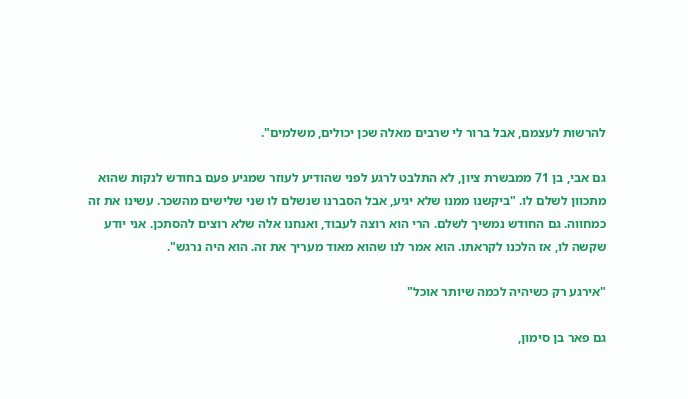להרשות לעצמם, אבל ברור לי שרבים מאלה שכן יכולים, משלמים".

גם אבי, בן 71 ממבשרת ציון, לא התלבט לרגע לפני שהודיע לעוזר שמגיע פעם בחודש לנקות שהוא מתכוון לשלם לו. "ביקשנו ממנו שלא יגיע, אבל הסברנו שנשלם לו שני שלישים מהשכר. עשינו את זה כמחווה. גם החודש נמשיך לשלם. הרי הוא רוצה לעבוד, ואנחנו אלה שלא רוצים להסתכן. אני יודע שקשה לו, אז הלכנו לקראתו. הוא אמר לנו שהוא מאוד מעריך את זה. הוא היה נרגש".

"אירגע רק כשיהיה לכמה שיותר אוכל"

גם פאר בן סימון,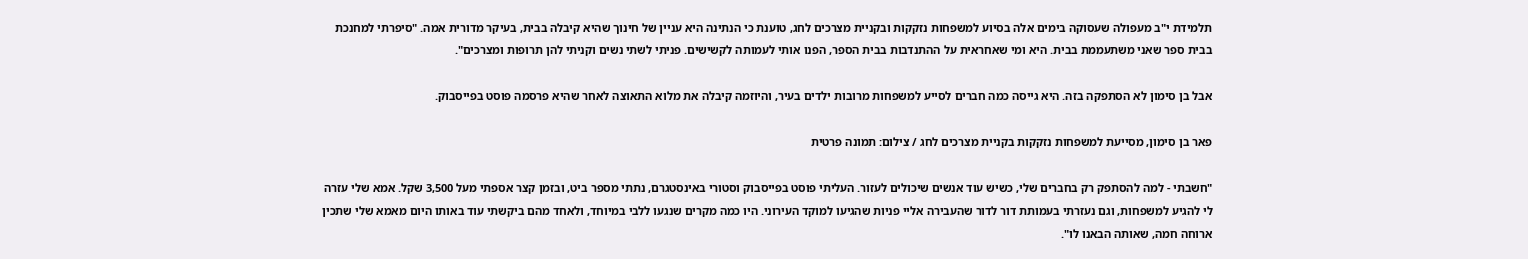תלמידת י"ב מעפולה שעסוקה בימים אלה בסיוע למשפחות נזקקות ובקניית מצרכים לחג, טוענת כי הנתינה היא עניין של חינוך שהיא קיבלה בבית, בעיקר מדורית אמה. "סיפרתי למחנכת בבית ספר שאני משתעממת בבית. היא ומי שאחראית על ההתנדבות בבית הספר, הפנו אותי לעמותה לקשישים. פניתי לשתי נשים וקניתי להן תרופות ומצרכים".

אבל בן סימון לא הסתפקה בזה. היא גייסה כמה חברים לסייע למשפחות מרובות ילדים בעיר, והיוזמה קיבלה את מלוא התאוצה לאחר שהיא פרסמה פוסט בפייסבוק.

פאר בן סימון, מסייעת למשפחות נזקקות בקניית מצרכים לחג / צילום: תמונה פרטית

"חשבתי - למה להסתפק רק בחברים שלי, כשיש עוד אנשים שיכולים לעזור. העליתי פוסט בפייסבוק וסטורי באינסטגרם, נתתי מספר ביט, ובזמן קצר אספתי מעל 3,500 שקל. אמא שלי עזרה לי להגיע למשפחות, וגם נעזרתי בעמותת דור לדור שהעבירה אליי פניות שהגיעו למוקד העירוני. היו כמה מקרים שנגעו ללבי במיוחד, ולאחד מהם ביקשתי עוד באותו היום מאמא שלי שתכין ארוחה חמה, שאותה הבאנו לו".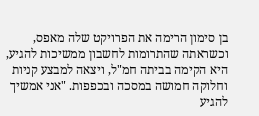בן סימון הרימה את הפרויקט שלה מאפס, וכשראתה שהתרומות לחשבון ממשיכות להגיע, היא הקימה בביתה חמ"ל, ויצאה למבצע קניות וחלוקה חמושה במסכה ובכפפות. "אני אמשיך להגיע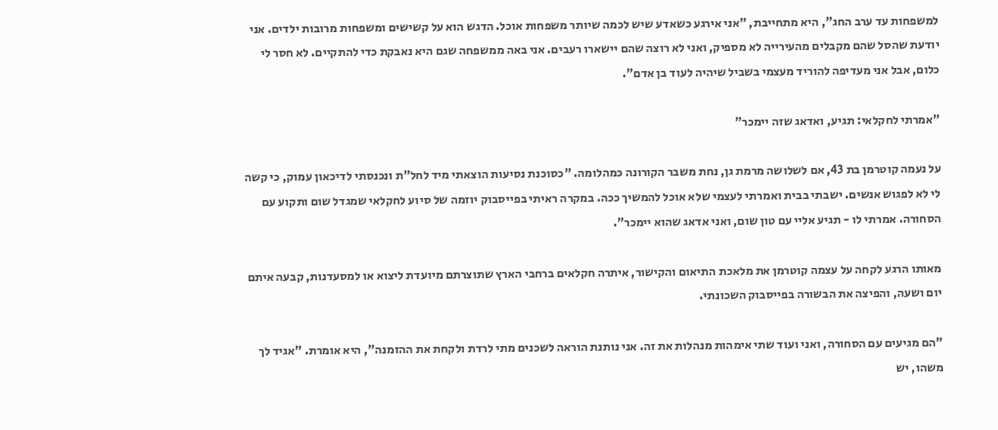למשפחות עד ערב החג", היא מתחייבת, "אני אירגע כשאדע שיש לכמה שיותר משפחות אוכל. הדגש הוא על קשישים ומשפחות מרובות ילדים. אני יודעת שהסל שהם מקבלים מהעירייה לא מספיק, ואני לא רוצה שהם יישארו רעבים. אני באה ממשפחה שגם היא נאבקת כדי להתקיים. לא חסר לי כלום, אבל אני מעדיפה להוריד מעצמי בשביל שיהיה לעוד בן אדם".

"אמרתי לחקלאי: תגיע, ואדאג שזה יימכר"

על נעמה קוטרמן בת 43, אם לשלושה מרמת גן, נחת משבר הקורונה כמהלומה. "כסוכנת נסיעות הוצאתי מיד לחל"ת ונכנסתי לדיכאון עמוק, כי קשה לי לא לפגוש אנשים. ישבתי בבית ואמרתי לעצמי שלא אוכל להמשיך ככה. במקרה ראיתי בפייסבוק יוזמה של סיוע לחקלאי שמגדל שום ותקוע עם הסחורה. אמרתי לו - תגיע אליי עם טון שום, ואני אדאג שהוא יימכר".

מאותו הרגע לקחה על עצמה קוטרמן את מלאכת התיאום והקישור, איתרה חקלאים ברחבי הארץ שתוצרתם מיועדת ליצוא או למסעדנות, קבעה איתם יום ושעה, והפיצה את הבשורה בפייסבוק השכונתי.

"הם מגיעים עם הסחורה, ואני ועוד שתי אימהות מנהלות את זה. אני נותנת הוראה לשכנים מתי לרדת ולקחת את ההזמנה", היא אומרת. "אגיד לך משהו, יש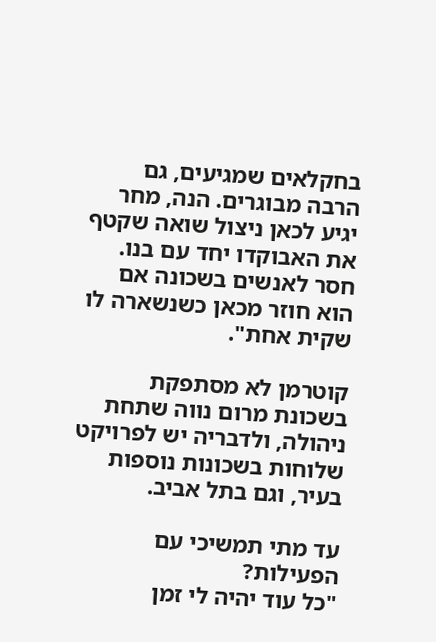בחקלאים שמגיעים, גם הרבה מבוגרים. הנה, מחר יגיע לכאן ניצול שואה שקטף את האבוקדו יחד עם בנו. חסר לאנשים בשכונה אם הוא חוזר מכאן כשנשארה לו שקית אחת".

קוטרמן לא מסתפקת בשכונת מרום נווה שתחת ניהולה, ולדבריה יש לפרויקט שלוחות בשכונות נוספות בעיר, וגם בתל אביב.

עד מתי תמשיכי עם הפעילות?
"כל עוד יהיה לי זמן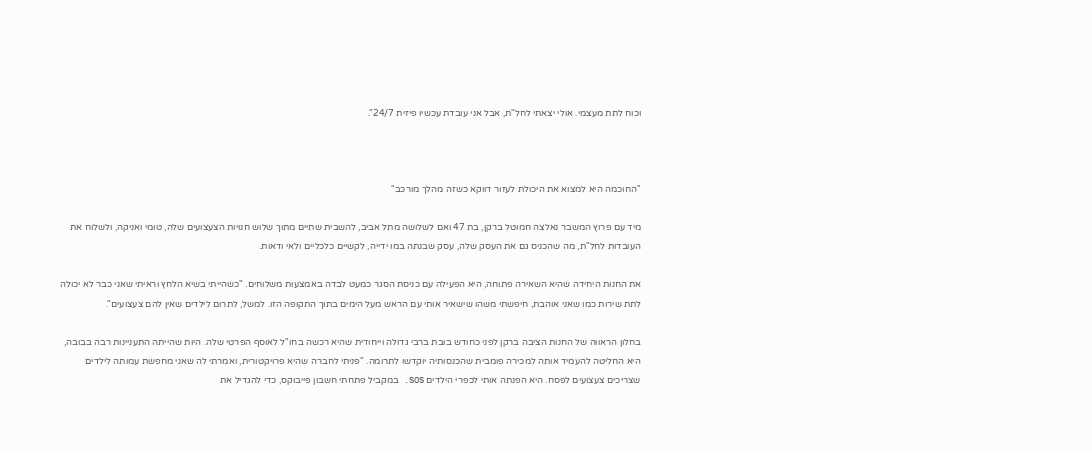וכוח לתת מעצמי. אולי יצאתי לחל"ת, אבל אני עובדת עכשיו פיזית 24/7".



"החוכמה היא למצוא את היכולת לעזור דווקא כשזה מהלך מורכב"

מיד עם פרוץ המשבר נאלצה חמוטל ברקן, בת 47 ואם לשלושה מתל אביב, להשבית שתיים מתוך שלוש חנויות הצעצועים שלה, טומי ואניקה, ולשלוח את העובדות לחל"ת, מה שהכניס גם את העסק שלה, עסק שבנתה במו ידייה, לקשיים כלכליים ולאי ודאות.

את החנות היחידה שהיא השאירה פתוחה, היא הפעילה עם כניסת הסגר כמעט לבדה באמצעות משלוחים. "כשהייתי בשיא הלחץ וראיתי שאני כבר לא יכולה לתת שירות כמו שאני אוהבת, חיפשתי משהו שישאיר אותי עם הראש מעל הימים בתוך התקופה הזו. למשל, לתרום לילדים שאין להם צעצועים".

בחלון הראווה של החנות הציבה ברקן לפני כחודש בובת ברבי גדולה וייחודית שהיא רכשה בחו"ל לאוסף הפרטי שלה. היות שהייתה התעניינות רבה בבובה, היא החליטה להעמיד אותה למכירה פומבית שהכנסותיה יוקדשו לתרומה. "פניתי לחברה שהיא פרויקטורית, ואמרתי לה שאני מחפשת עמותה לילדים שצריכים צעצועים לפסח. היא הפנתה אותי לכפרי הילדים SOS. במקביל פתחתי חשבון פייבוקס, כדי להגדיל את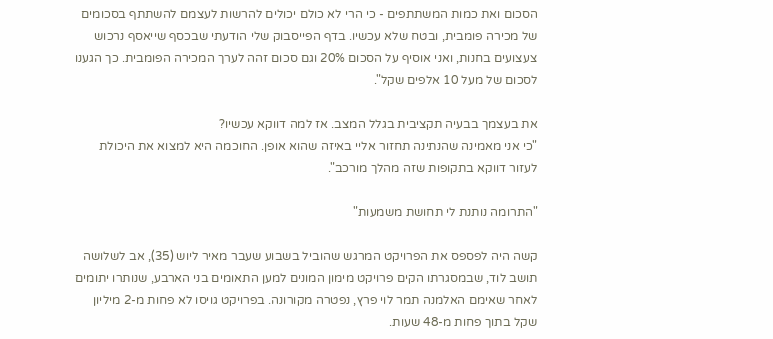הסכום ואת כמות המשתתפים - כי הרי לא כולם יכולים להרשות לעצמם להשתתף בסכומים של מכירה פומבית, ובטח שלא עכשיו. בדף הפייסבוק שלי הודעתי שבכסף שייאסף נרכוש צעצועים בחנות, ואני אוסיף על הסכום 20% וגם סכום זהה לערך המכירה הפומבית. כך הגענו לסכום של מעל 10 אלפים שקל".

את בעצמך בבעיה תקציבית בגלל המצב. אז למה דווקא עכשיו?
"כי אני מאמינה שהנתינה תחזור אליי באיזה שהוא אופן. החוכמה היא למצוא את היכולת לעזור דווקא בתקופות שזה מהלך מורכב".

"התרומה נותנת לי תחושת משמעות"

קשה היה לפספס את הפרויקט המרגש שהוביל בשבוע שעבר מאיר ליוש (35), אב לשלושה תושב לוד, שבמסגרתו הקים פרויקט מימון המונים למען התאומים בני הארבע, שנותרו יתומים לאחר שאימם האלמנה תמר לוי פרץ, נפטרה מקורונה. בפרויקט גויסו לא פחות מ-2 מיליון שקל בתוך פחות מ-48 שעות.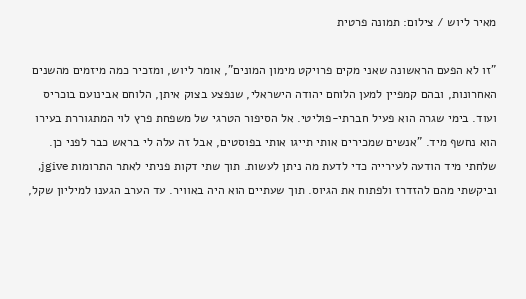מאיר ליוש / צילום: תמונה פרטית

"זו לא הפעם הראשונה שאני מקים פרויקט מימון המונים", אומר ליוש, ומזכיר כמה מיזמים מהשנים האחרונות, ובהם קמפיין למען הלוחם יהודה הישראלי, שנפצע בצוק איתן, הלוחם אבינועם בוכריס ועוד. בימי שגרה הוא פעיל חברתי-פוליטי. אל הסיפור הטרגי של משפחת פרץ לוי המתגוררת בעירו הוא נחשף מיד. "אנשים שמכירים אותי תייגו אותי בפוסטים, אבל זה עלה לי בראש כבר לפני כן. שלחתי מיד הודעה לעירייה כדי לדעת מה ניתן לעשות. תוך שתי דקות פניתי לאתר התרומות jgive, וביקשתי מהם להזדרז ולפתוח את הגיוס. תוך שעתיים הוא היה באוויר. עד הערב הגענו למיליון שקל,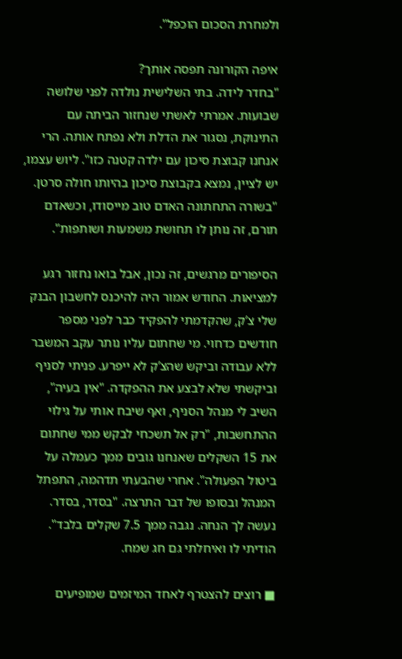ולמחרת הסכום הוכפל".

איפה הקורונה תפסה אותך?
"בחדר לידה. בתי השלישית נולדה לפני שלושה שבועות. אמרתי לאשתי שנחזור הביתה עם התינוקת, נסגור את הדלת ולא נפתח אותה. הרי אנחנו קבוצת סיכון עם ילדה קטנה כזו". ליוש עצמו, יש לציין, נמצא בקבוצת סיכון בהיותו חולה סרטן. "בשורה התחתונה האדם טוב מייסודו, וכשאדם תורם, זה נותן לו תחושת משמעות ושותפות".

הסיפורים מרגשים, זה נכון, אבל בואו נחזור רגע למציאות. החודש אמור היה להיכנס לחשבון הבנק שלי צ’ק, שהקדמתי להפקיד כבר לפני מספר חודשים כדחוי. מי שחתום עליו נותר עקב המשבר ללא עבודה וביקש שהצ’ק לא ייפרע. פניתי לסניף וביקשתי שלא לבצע את ההפקדה. "אין בעיה", השיב לי מנהל הסניף, ואף שיבח אותי על גילוי ההתחשבות, "רק אל תשכחי לבקש ממי שחתום את 15 השקלים שאנחנו גובים ממך כעמלה על ביטול הפעולה". אחרי שהבעתי תדהמה, התפתל המנהל ובסופו של דבר התרצה. "בסדר, בסדר. נעשה לך הנחה. נגבה ממך 7.5 שקלים בלבד". הודיתי לו ואיחלתי גם חג שמח.

■ רוצים להצטרף לאחד המיזמים שמופיעים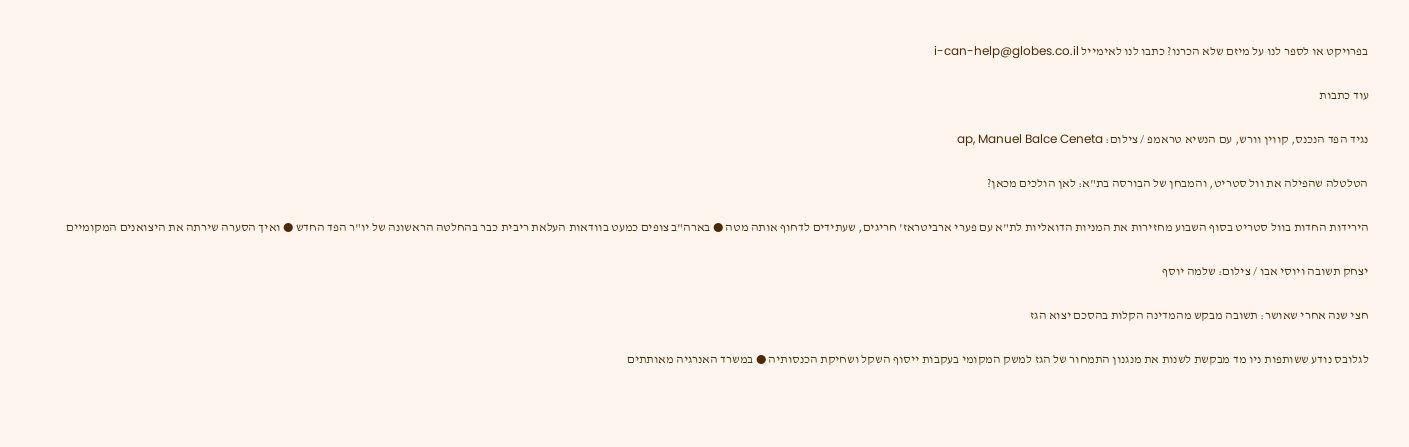בפרויקט או לספר לנו על מיזם שלא הכרנו? כתבו לנו לאימייל i-can-help@globes.co.il

עוד כתבות

נגיד הפד הנכנס, קווין וורש, עם הנשיא טראמפ / צילום: ap, Manuel Balce Ceneta

הטלטלה שהפילה את וול סטריט, והמבחן של הבורסה בת"א: לאן הולכים מכאן?

הירידות החדות בוול סטריט בסוף השבוע מחזירות את המניות הדואליות לת"א עם פערי ארביטראז' חריגים, שעתידים לדחוף אותה מטה ● בארה"ב צופים כמעט בוודאות העלאת ריבית כבר בהחלטה הראשונה של יו"ר הפד החדש ● ואיך הסערה שירתה את היצואנים המקומיים

יצחק תשובה ויוסי אבו / צילום: שלמה יוסף

חצי שנה אחרי שאושר: תשובה מבקש מהמדינה הקלות בהסכם יצוא הגז

לגלובס נודע ששותפות ניו מד מבקשת לשנות את מנגנון התמחור של הגז למשק המקומי בעקבות ייסוף השקל ושחיקת הכנסותיה ● במשרד האנרגיה מאותתים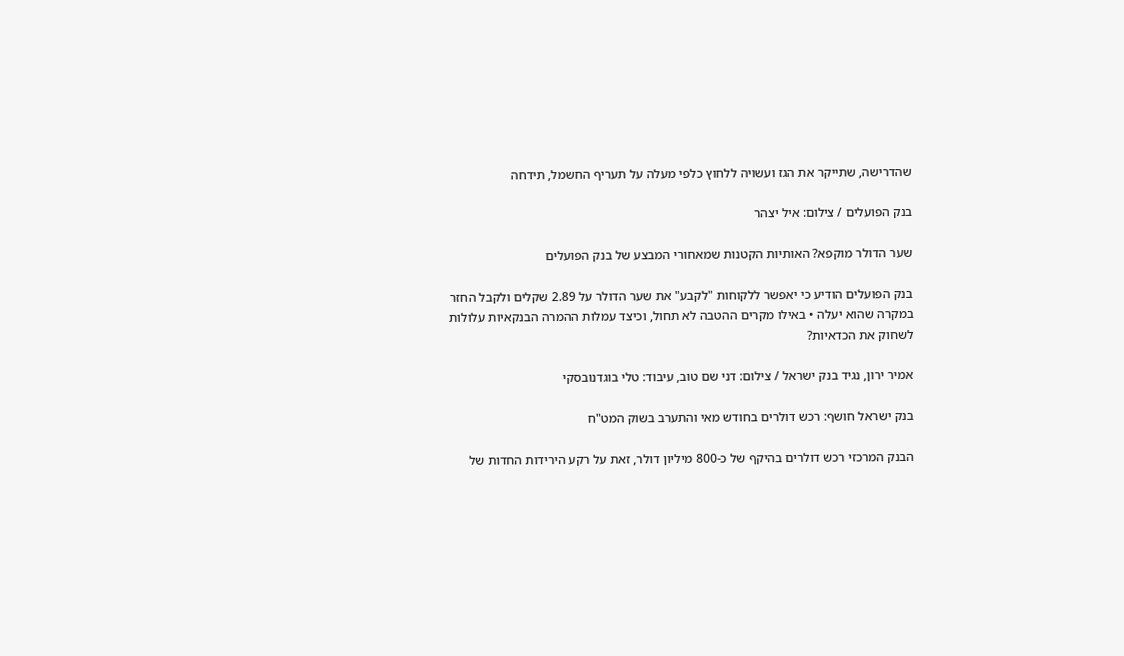שהדרישה, שתייקר את הגז ועשויה ללחוץ כלפי מעלה על תעריף החשמל, תידחה

בנק הפועלים / צילום: איל יצהר

שער הדולר מוקפא? האותיות הקטנות שמאחורי המבצע של בנק הפועלים

בנק הפועלים הודיע כי יאפשר ללקוחות "לקבע" את שער הדולר על 2.89 שקלים ולקבל החזר במקרה שהוא יעלה • באילו מקרים ההטבה לא תחול, וכיצד עמלות ההמרה הבנקאיות עלולות לשחוק את הכדאיות?

אמיר ירון, נגיד בנק ישראל / צילום: דני שם טוב, עיבוד: טלי בוגדנובסקי

בנק ישראל חושף: רכש דולרים בחודש מאי והתערב בשוק המט"ח

הבנק המרכזי רכש דולרים בהיקף של כ-800 מיליון דולר, זאת על רקע הירידות החדות של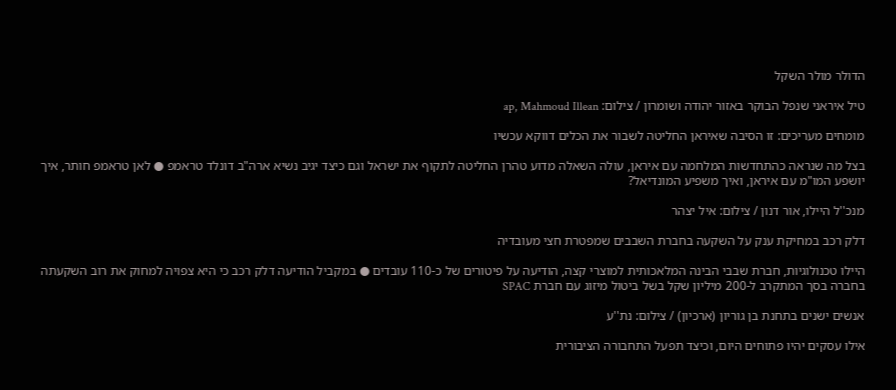הדולר מולר השקל

טיל איראני שנפל הבוקר באזור יהודה ושומרון / צילום: ap, Mahmoud Illean

מומחים מעריכים: זו הסיבה שאיראן החליטה לשבור את הכלים דווקא עכשיו

בצל מה שנראה כהתחדשות המלחמה עם איראן, עולה השאלה מדוע טהרן החליטה לתקוף את ישראל וגם כיצד יגיב נשיא ארה"ב דונלד טראמפ ● לאן טראמפ חותר, איך יושפע המו"מ עם איראן, ואיך משפיע המונדיאל?

מנכ''ל היילו, אור דנון / צילום: איל יצהר

דלק רכב במחיקת ענק על השקעה בחברת השבבים שמפטרת חצי מעובדיה

היילו טכנולוגיות, חברת שבבי הבינה המלאכותית למוצרי קצה, הודיעה על פיטורים של כ-110 עובדים ● במקביל הודיעה דלק רכב כי היא צפויה למחוק את רוב השקעתה בחברה בסך המתקרב ל-200 מיליון שקל בשל ביטול מיזוג עם חברת SPAC

אנשים ישנים בתחנת בן גוריון (ארכיון) / צילום: נת''ע

אילו עסקים יהיו פתוחים היום, וכיצד תפעל התחבורה הציבורית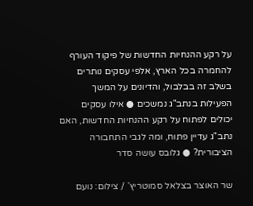על רקע ההנחיות החדשות של פיקוד העורף להחמרה בכל הארץ, אלפי עסקים נותרים בשלב זה בבלבול, והדיונים על המשך הפעילות בנתב"ג נמשכים ● אילו עסקים יכולים לפתוח על רקע ההנחיות החדשות, האם נתב"ג עדיין פתוח, ומה לגבי התחבורה הציבורית? ● גלובס עושה סדר

שר האוצר בצלאל סמוטריץ' / צילום: נועם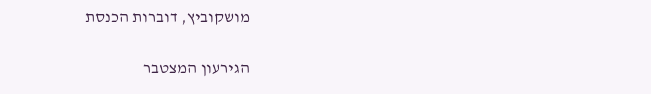מושקוביץ, דוברות הכנסת

הגירעון המצטבר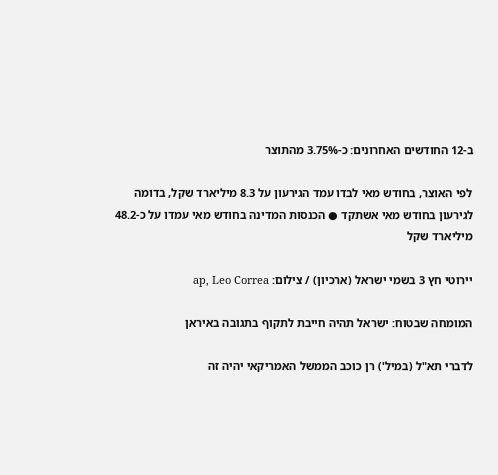ב-12 החודשים האחרונים: כ-3.75% מהתוצר

לפי האוצר, בחודש מאי לבדו עמד הגירעון על 8.3 מיליארד שקל, בדומה לגירעון בחודש מאי אשתקד ● הכנסות המדינה בחודש מאי עמדו על כ-48.2 מיליארד שקל

יירוטי חץ 3 בשמי ישראל (ארכיון) / צילום: ap, Leo Correa

המומחה שבטוח: ישראל תהיה חייבת לתקוף בתגובה באיראן

לדברי תא"ל (במיל') רן כוכב הממשל האמריקאי יהיה זה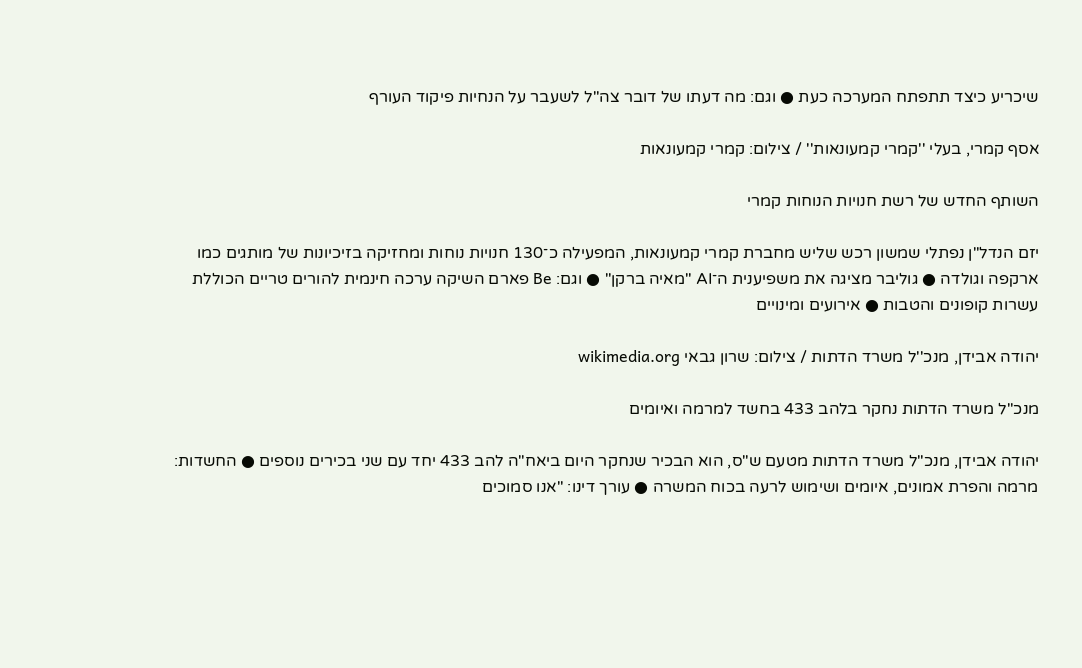שיכריע כיצד תתפתח המערכה כעת ● וגם: מה דעתו של דובר צה"ל לשעבר על הנחיות פיקוד העורף

אסף קמרי, בעלי ''קמרי קמעונאות'' / צילום: קמרי קמעונאות

השותף החדש של רשת חנויות הנוחות קמרי

יזם הנדל"ן נפתלי שמשון רכש שליש מחברת קמרי קמעונאות, המפעילה כ־130 חנויות נוחות ומחזיקה בזיכיונות של מותגים כמו ארקפה וגולדה ● גוליבר מציגה את משפיענית ה־AI "מאיה ברקן" ● וגם: Be פארם השיקה ערכה חינמית להורים טריים הכוללת עשרות קופונים והטבות ● אירועים ומינויים

יהודה אבידן, מנכ''ל משרד הדתות / צילום: שרון גבאי wikimedia.org

מנכ"ל משרד הדתות נחקר בלהב 433 בחשד למרמה ואיומים

יהודה אבידן, מנכ"ל משרד הדתות מטעם ש"ס, הוא הבכיר שנחקר היום ביאח"ה להב 433 יחד עם שני בכירים נוספים ● החשדות: מרמה והפרת אמונים, איומים ושימוש לרעה בכוח המשרה ● עורך דינו: "אנו סמוכים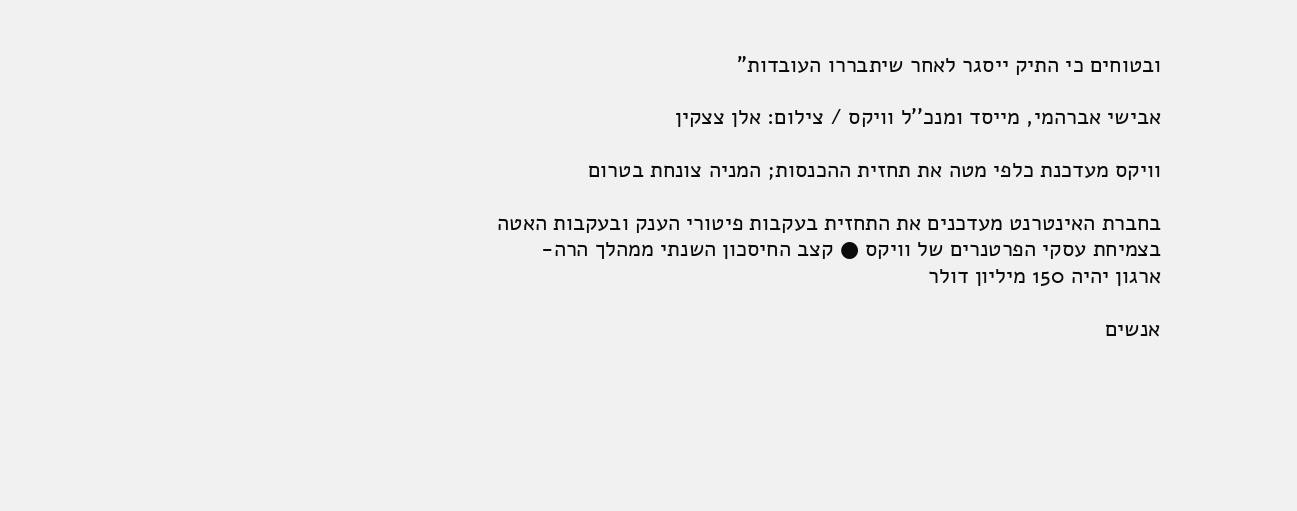ובטוחים כי התיק ייסגר לאחר שיתבררו העובדות"

אבישי אברהמי, מייסד ומנכ''ל וויקס / צילום: אלן צצקין

וויקס מעדכנת כלפי מטה את תחזית ההכנסות; המניה צונחת בטרום

בחברת האינטרנט מעדכנים את התחזית בעקבות פיטורי הענק ובעקבות האטה בצמיחת עסקי הפרטנרים של וויקס ● קצב החיסכון השנתי ממהלך הרה-ארגון יהיה 150 מיליון דולר

אנשים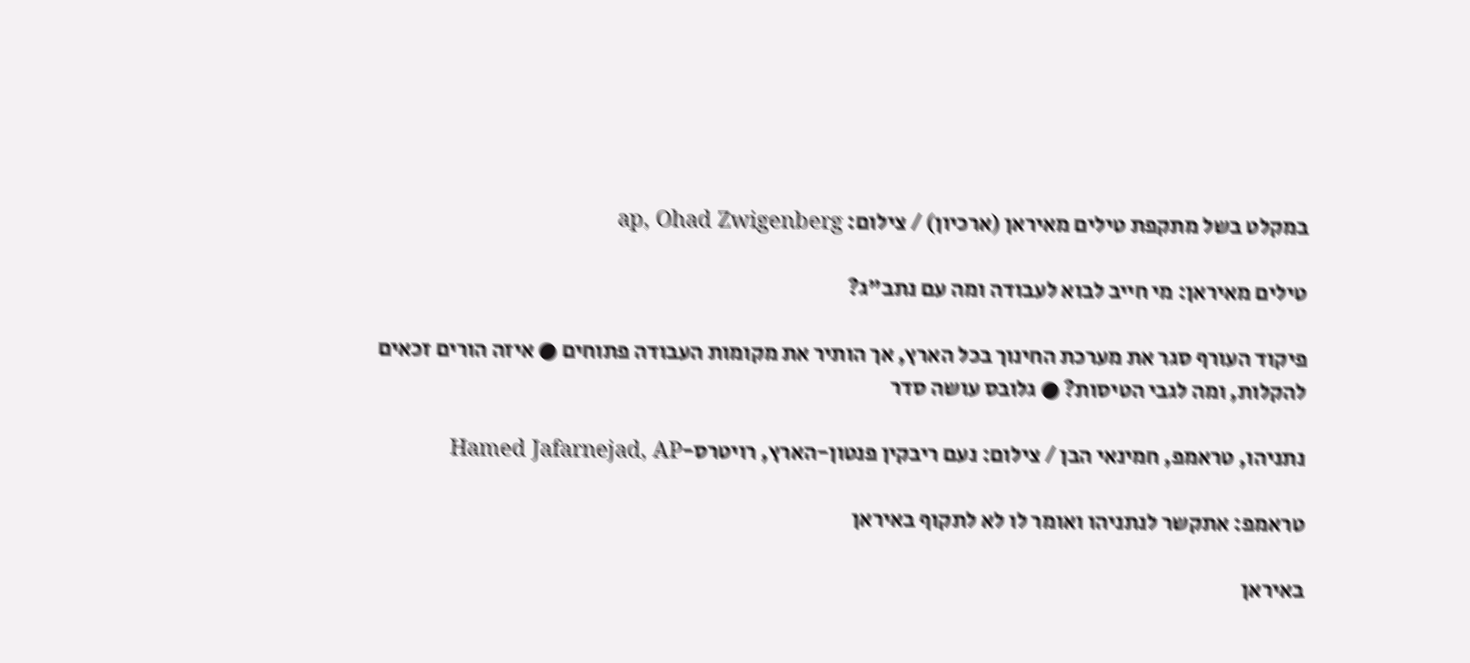במקלט בשל מתקפת טילים מאיראן (ארכיון) / צילום: ap, Ohad Zwigenberg

טילים מאיראן: מי חייב לבוא לעבודה ומה עם נתב"ג?

פיקוד העורף סגר את מערכת החינוך בכל הארץ, אך הותיר את מקומות העבודה פתוחים ● איזה הורים זכאים להקלות, ומה לגבי הטיסות? ● גלובס עושה סדר

נתניהו, טראמפ, חמינאי הבן / צילום: נעם ריבקין פנטון-הארץ, רויטרס-Hamed Jafarnejad, AP

טראמפ: אתקשר לנתניהו ואומר לו לא לתקוף באיראן

באיראן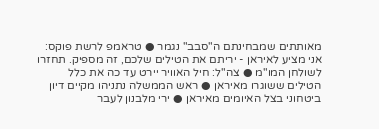מאותתים שמבחינתם ה"סבב" נגמר ● טראמפ לרשת פוקס: אני מציע לאיראן - יריתם את הטילים שלכם, זה מספיק. תחזרו לשולחן המו"מ ● צה"ל: חיל האוויר יירט עד כה את כלל הטילים ששוגרו מאיראן ● ראש הממשלה נתניהו מקיים דיון ביטחוני בצל האיומים מאיראן ● ירי מלבנון לעבר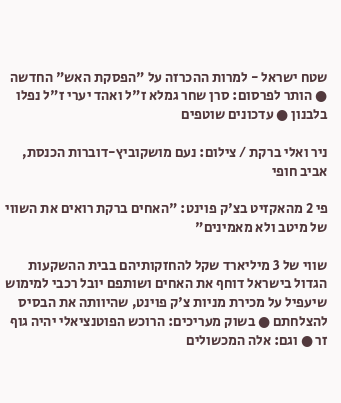שטח ישראל - למרות ההכרזה על "הפסקת האש" החדשה ● הותר לפרסום: סרן שחר גמלא ז"ל ואהד יערי ז"ל נפלו בלבנון ● עדכונים שוטפים

ניר ואלי ברקת / צילום: נעם מושקוביץ-דוברות הכנסת, אביב חופי

פי 2 מהאקזיט בצ'ק פוינט: "האחים ברקת רואים את השווי של מיטב ולא מאמינים"

שווי של 3 מיליארד שקל להחזקותיהם בבית ההשקעות הגדול בישראל דוחף את האחים ושותפם יובל רכבי למימוש שיעפיל על מכירת מניות צ'ק פוינט, שהיוותה את הבסיס להצלחתם ● בשוק מעריכים: הרוכש הפוטנציאלי יהיה גוף זר ● וגם: אלה המכשולים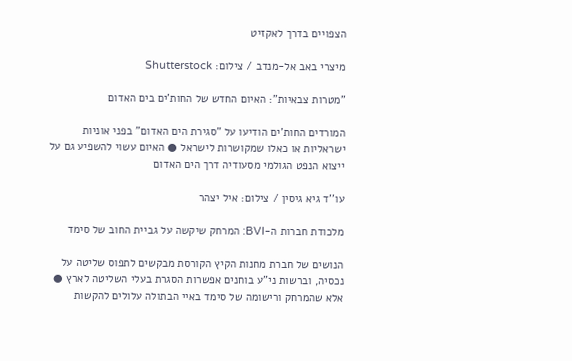הצפויים בדרך לאקזיט

מיצרי באב אל-מנדב / צילום: Shutterstock

"מטרות צבאיות": האיום החדש של החות'ים בים האדום

המורדים החות'ים הודיעו על "סגירת הים האדום" בפני אוניות ישראליות או כאלו שמקושרות לישראל ● האיום עשוי להשפיע גם על ייצוא הנפט הגולמי מסעודיה דרך הים האדום

עו''ד גיא גיסין / צילום: איל יצהר

מלכודת חברות ה-BVI: המרחק שיקשה על גביית החוב של סימד

הנושים של חברת מחנות הקיץ הקורסת מבקשים לתפוס שליטה על נכסיה, וברשות ני"ע בוחנים אפשרות הסגרת בעלי השליטה לארץ ● אלא שהמרחק ורישומה של סימד באיי הבתולה עלולים להקשות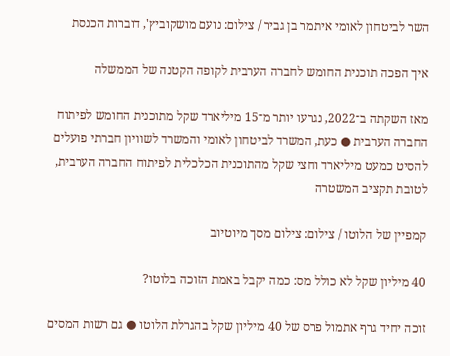השר לביטחון לאומי איתמר בן גביר / צילום: נועם מושקוביץ', דוברות הכנסת

איך הפכה תוכנית החומש לחברה הערבית לקופה הקטנה של הממשלה

מאז השקתה ב־2022, נגרעו יותר מ־15 מיליארד שקל מתוכנית החומש לפיתוח החברה הערבית ● כעת, המשרד לביטחון לאומי והמשרד לשוויון חברתי פועלים להסיט כמעט מיליארד וחצי שקל מהתוכנית הכלכלית לפיתוח החברה הערבית, לטובת תקציב המשטרה

קמפיין של הלוטו / צילום: צילום מסך מיוטיוב

40 מיליון שקל לא כולל מס: כמה יקבל באמת הזוכה בלוטו?

זוכה יחיד גרף אתמול פרס של 40 מיליון שקל בהגרלת הלוטו ● גם רשות המסים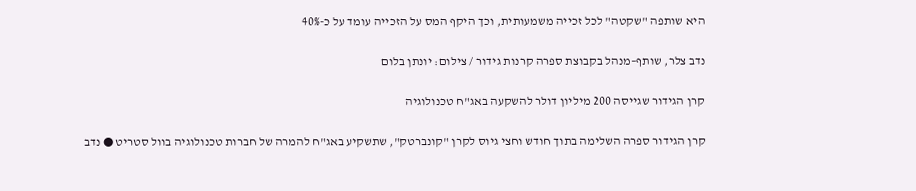היא שותפה "שקטה" לכל זכייה משמעותית, וכך היקף המס על הזכייה עומד על כ-40%

נדב צלר, שותף–מנהל בקבוצת ספרה קרנות גידור / צילום: יונתן בלום

קרן הגידור שגייסה 200 מיליון דולר להשקעה באג"ח טכנולוגיה

קרן הגידור ספרה השלימה בתוך חודש וחצי גיוס לקרן "קונברטק", שתשקיע באג"ח להמרה של חברות טכנולוגיה בוול סטריט ● נדב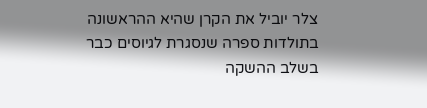צלר יוביל את הקרן שהיא ההראשונה בתולדות ספרה שנסגרת לגיוסים כבר בשלב ההשקה